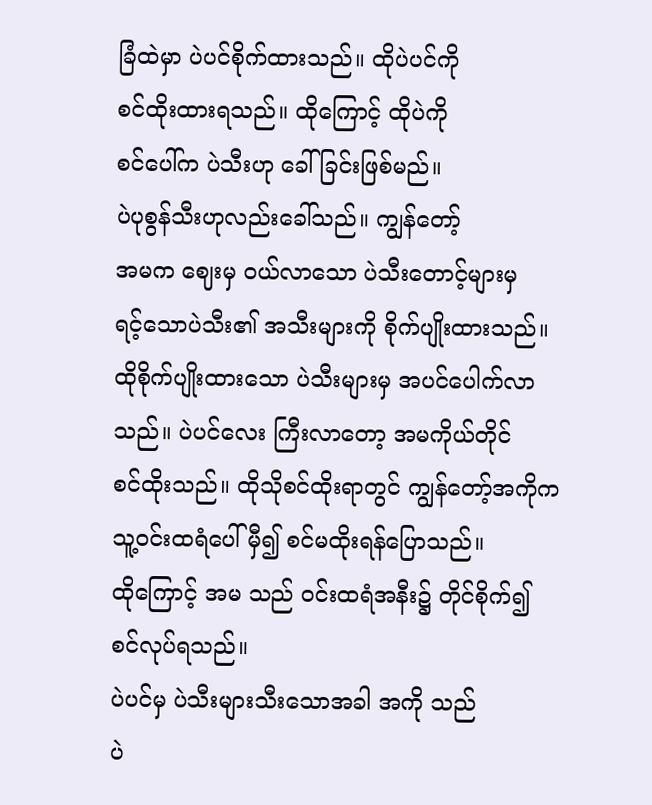ခြံထဲမှာ ပဲပင်စိုက်ထားသည်။ ထိုပဲပင်ကို
စင်ထိုးထားရသည်။ ထိုကြောင့် ထိုပဲကို
စင်ပေါ်က ပဲသီးဟု ခေါ်ခြင်းဖြစ်မည်။
ပဲပုစွန်သီးဟုလည်းခေါ်သည်။ ကျွန်တော့်
အမက ဈေးမှ ဝယ်လာသော ပဲသီးတောင့်များမှ
ရင့်သောပဲသီး၏ အသီးများကို စိုက်ပျိုးထားသည်။
ထိုစိုက်ပျိုးထားသော ပဲသီးများမှ အပင်ပေါက်လာ
သည်။ ပဲပင်လေး ကြီးလာတော့ အမကိုယ်တိုင်
စင်ထိုးသည်။ ထိုသိုစင်ထိုးရာတွင် ကျွန်တော့်အကိုက
သူ့ဝင်းထရံပေါ် မှီ၍ စင်မထိုးရန်ပြောသည်။
ထိုကြောင့် အမ သည် ဝင်းထရံအနီး၌ တိုင်စိုက်၍
စင်လုပ်ရသည်။
ပဲပင်မှ ပဲသီးများသီးသောအခါ အကို သည်
ပဲ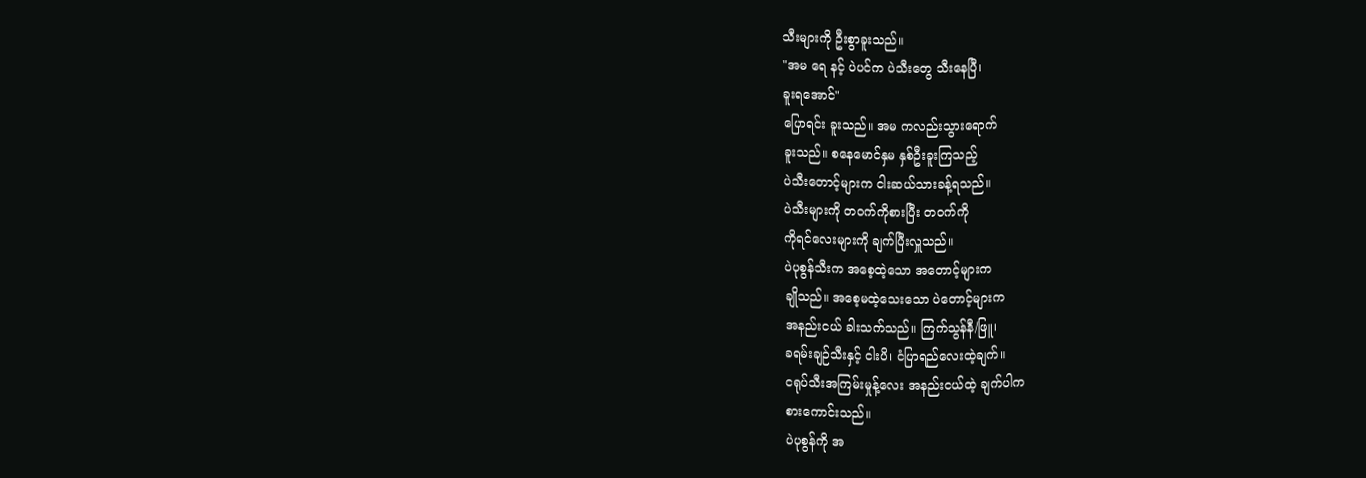သီးများကို ဦးစွာခူးသည်။
"အမ ရေ နင့် ပဲပင်က ပဲသီးတွေ သီးနေပြီ၊
ခူးရအောင်"
ပြောရင်း ခူးသည်။ အမ ကလည်းသွားရောက်
ခူးသည်။ စနေမောင်နှမ နှစ်ဦးခူးကြသည့်
ပဲသီးတောင့်များက ငါးဆယ်သားခန့်ရသည်။
ပဲသီးများကို တဝက်ကိုစားပြီး တဝက်ကို
ကိုရင်လေးများကို ချက်ပြီးလှူသည်။
ပဲပုစွန်သီးက အစေ့ထဲ့သော အတောင့်များက
ချိုသည်။ အစေ့မထဲ့သေးသော ပဲတောင့်များက
အနည်းငယ် ခါးသက်သည်။ ကြက်သွန်နီ/ဖြူ၊
ခရမ်းချဉ်သီးနှင့် ငါးပိ၊ ငံပြာရည်လေးထဲ့ချက်။
ငရုပ်သီးအကြမ်းမှုန့်လေး အနည်းငယ်ထဲ့ ချက်ပါက
စားကောင်းသည်။
ပဲပုစွန်ကို အ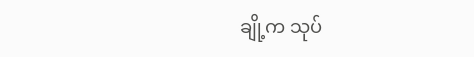ချို့က သုပ်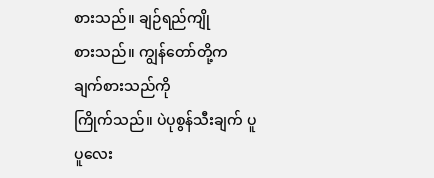စားသည်။ ချဉ်ရည်ကျို
စားသည်။ ကျွန်တော်တို့က ချက်စားသည်ကို
ကြိုက်သည်။ ပဲပုစွန်သီးချက် ပူပူလေး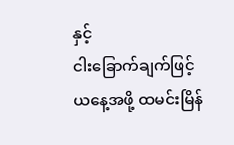နှင့်
ငါးခြောက်ချက်ဖြင့် ယနေ့အဖို့ ထမင်းမြိန်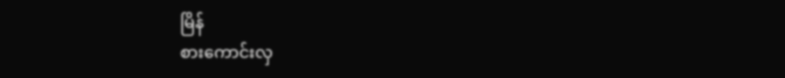မြိန်
စားကောင်းလှ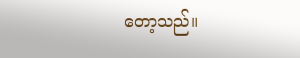တော့သည်။